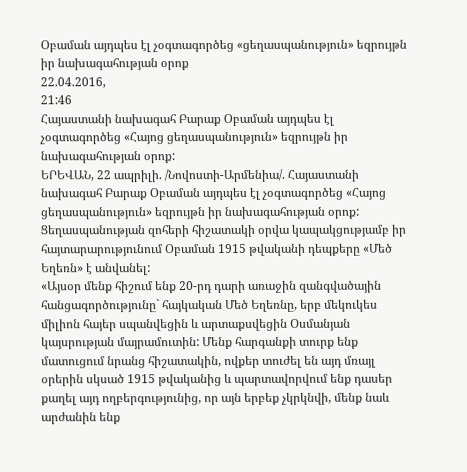Օբաման այդպես էլ չօգտագործեց «ցեղասպանություն» եզրույթն իր նախագահության օրոք
22.04.2016,
21:46
Հայաստանի նախագահ Բարաք Օբաման այդպես էլ չօգտագործեց «Հայոց ցեղասպանություն» եզրույթն իր նախագահության օրոք:
ԵՐԵՎԱՆ, 22 ապրիլի. /Նովոստի-Արմենիա/. Հայաստանի նախագահ Բարաք Օբաման այդպես էլ չօգտագործեց «Հայոց ցեղասպանություն» եզրույթն իր նախագահության օրոք: Ցեղասպանության զոհերի հիշատակի օրվա կապակցությամբ իր հայտարարությունում Օբաման 1915 թվականի դեպքերը «Մեծ Եղեռն» է անվանել:
«Այսօր մենք հիշում ենք 20-րդ դարի առաջին զանգվածային հանցագործությունը` հայկական Մեծ Եղեռնը, երբ մեկուկես միլիոն հայեր սպանվեցին և արտաքսվեցին Օսմանյան կայսրության մայրամուտին: Մենք հարգանքի տուրք ենք մատուցում նրանց հիշատակին, ովքեր տուժել են այդ մռայլ օրերին սկսած 1915 թվականից և պարտավորվում ենք դասեր քաղել այդ ողբերգությունից, որ այն երբեք չկրկնվի, մենք նաև արժանին ենք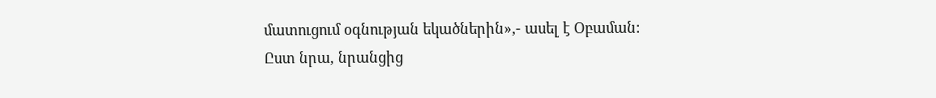մատուցում օգնության եկածներին»,- ասել է Օբաման:
Ըստ նրա, նրանցից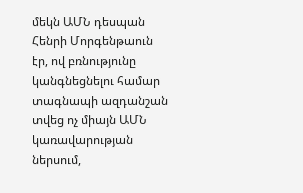մեկն ԱՄՆ դեսպան Հենրի Մորգենթաուն էր, ով բռնությունը կանգնեցնելու համար տագնապի ազդանշան տվեց ոչ միայն ԱՄՆ կառավարության ներսում,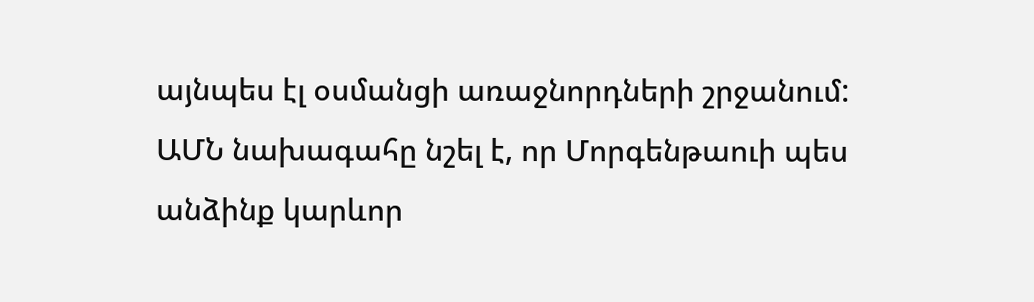այնպես էլ օսմանցի առաջնորդների շրջանում:
ԱՄՆ նախագահը նշել է, որ Մորգենթաուի պես անձինք կարևոր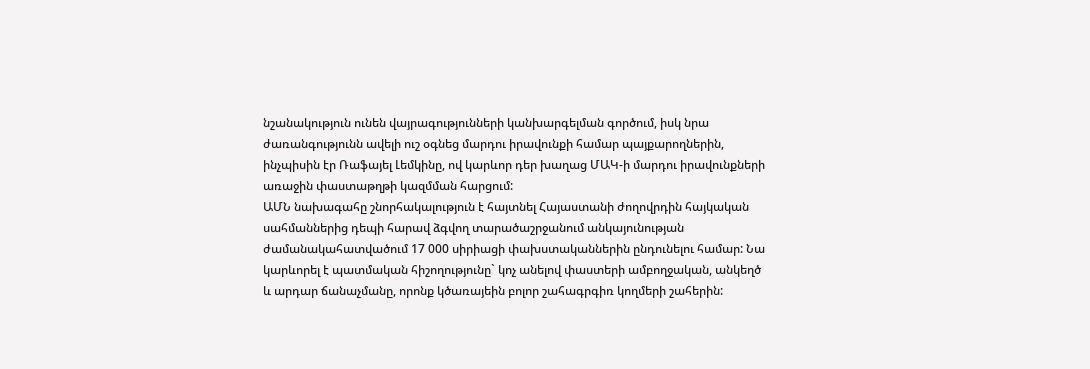նշանակություն ունեն վայրագությունների կանխարգելման գործում, իսկ նրա ժառանգությունն ավելի ուշ օգնեց մարդու իրավունքի համար պայքարողներին, ինչպիսին էր Ռաֆայել Լեմկինը, ով կարևոր դեր խաղաց ՄԱԿ-ի մարդու իրավունքների առաջին փաստաթղթի կազմման հարցում:
ԱՄՆ նախագահը շնորհակալություն է հայտնել Հայաստանի ժողովրդին հայկական սահմաններից դեպի հարավ ձգվող տարածաշրջանում անկայունության ժամանակահատվածում 17 000 սիրիացի փախստականներին ընդունելու համար: Նա կարևորել է պատմական հիշողությունը` կոչ անելով փաստերի ամբողջական, անկեղծ և արդար ճանաչմանը, որոնք կծառայեին բոլոր շահագրգիռ կողմերի շահերին: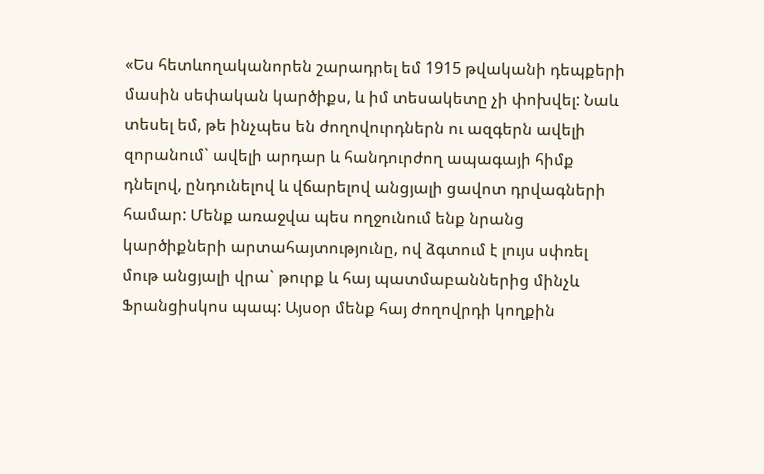«Ես հետևողականորեն շարադրել եմ 1915 թվականի դեպքերի մասին սեփական կարծիքս, և իմ տեսակետը չի փոխվել: Նաև տեսել եմ, թե ինչպես են ժողովուրդներն ու ազգերն ավելի զորանում` ավելի արդար և հանդուրժող ապագայի հիմք դնելով, ընդունելով և վճարելով անցյալի ցավոտ դրվագների համար: Մենք առաջվա պես ողջունում ենք նրանց կարծիքների արտահայտությունը, ով ձգտում է լույս սփռել մութ անցյալի վրա` թուրք և հայ պատմաբաններից մինչև Ֆրանցիսկոս պապ: Այսօր մենք հայ ժողովրդի կողքին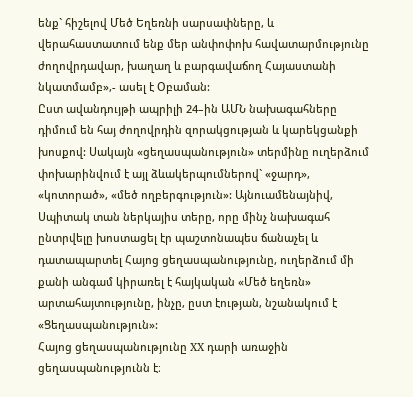ենք` հիշելով Մեծ Եղեռնի սարսափները, և վերահաստատում ենք մեր անփոփոխ հավատարմությունը ժողովրդավար, խաղաղ և բարգավաճող Հայաստանի նկատմամբ»,- ասել է Օբաման:
Ըստ ավանդույթի ապրիլի 24–ին ԱՄՆ նախագահները դիմում են հայ ժողովրդին զորակցության և կարեկցանքի խոսքով: Սակայն «ցեղասպանություն» տերմինը ուղերձում փոխարինվում է այլ ձևակերպումներով` «ջարդ», «կոտորած», «մեծ ողբերգություն»: Այնուամենայնիվ, Սպիտակ տան ներկայիս տերը, որը մինչ նախագահ ընտրվելը խոստացել էր պաշտոնապես ճանաչել և դատապարտել Հայոց ցեղասպանությունը, ուղերձում մի քանի անգամ կիրառել է հայկական «Մեծ եղեռն» արտահայտությունը, ինչը, ըստ էության, նշանակում է «Ցեղասպանություն»:
Հայոց ցեղասպանությունը ХХ դարի առաջին ցեղասպանությունն է։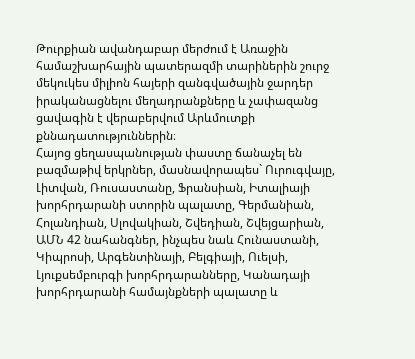Թուրքիան ավանդաբար մերժում է Առաջին համաշխարհային պատերազմի տարիներին շուրջ մեկուկես միլիոն հայերի զանգվածային ջարդեր իրականացնելու մեղադրանքները և չափազանց ցավագին է վերաբերվում Արևմուտքի քննադատություններին։
Հայոց ցեղասպանության փաստը ճանաչել են բազմաթիվ երկրներ, մասնավորապես` Ուրուգվայը, Լիտվան, Ռուսաստանը, Ֆրանսիան, Իտալիայի խորհրդարանի ստորին պալատը, Գերմանիան, Հոլանդիան, Սլովակիան, Շվեդիան, Շվեյցարիան, ԱՄՆ 42 նահանգներ, ինչպես նաև Հունաստանի, Կիպրոսի, Արգենտինայի, Բելգիայի, Ուելսի, Լյուքսեմբուրգի խորհրդարանները, Կանադայի խորհրդարանի համայնքների պալատը և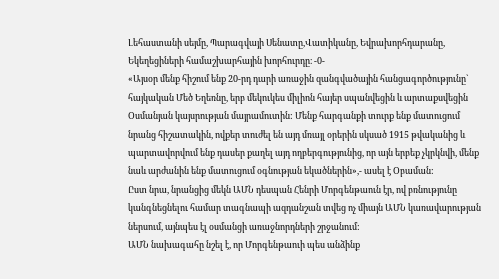Լեհաստանի սեյմը, Պարագվայի Սենատը,Վատիկանը, Եվրախորհդարանը, Եկեղեցիների համաշխարհային խորհուրդը։ -0-
«Այսօր մենք հիշում ենք 20-րդ դարի առաջին զանգվածային հանցագործությունը` հայկական Մեծ Եղեռնը, երբ մեկուկես միլիոն հայեր սպանվեցին և արտաքսվեցին Օսմանյան կայսրության մայրամուտին: Մենք հարգանքի տուրք ենք մատուցում նրանց հիշատակին, ովքեր տուժել են այդ մռայլ օրերին սկսած 1915 թվականից և պարտավորվում ենք դասեր քաղել այդ ողբերգությունից, որ այն երբեք չկրկնվի, մենք նաև արժանին ենք մատուցում օգնության եկածներին»,- ասել է Օբաման:
Ըստ նրա, նրանցից մեկն ԱՄՆ դեսպան Հենրի Մորգենթաուն էր, ով բռնությունը կանգնեցնելու համար տագնապի ազդանշան տվեց ոչ միայն ԱՄՆ կառավարության ներսում, այնպես էլ օսմանցի առաջնորդների շրջանում:
ԱՄՆ նախագահը նշել է, որ Մորգենթաուի պես անձինք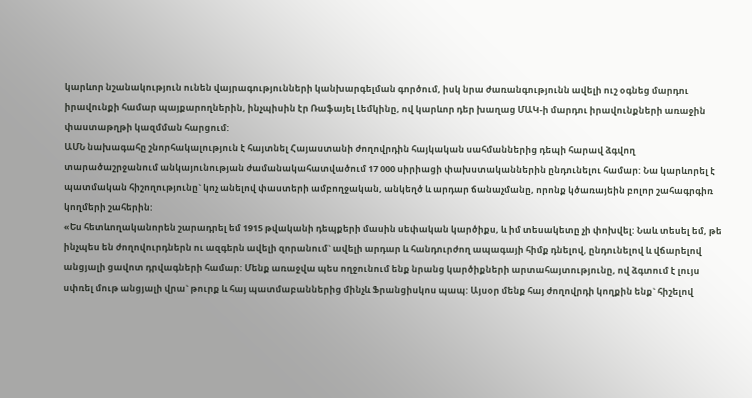կարևոր նշանակություն ունեն վայրագությունների կանխարգելման գործում, իսկ նրա ժառանգությունն ավելի ուշ օգնեց մարդու իրավունքի համար պայքարողներին, ինչպիսին էր Ռաֆայել Լեմկինը, ով կարևոր դեր խաղաց ՄԱԿ-ի մարդու իրավունքների առաջին փաստաթղթի կազմման հարցում:
ԱՄՆ նախագահը շնորհակալություն է հայտնել Հայաստանի ժողովրդին հայկական սահմաններից դեպի հարավ ձգվող տարածաշրջանում անկայունության ժամանակահատվածում 17 000 սիրիացի փախստականներին ընդունելու համար: Նա կարևորել է պատմական հիշողությունը` կոչ անելով փաստերի ամբողջական, անկեղծ և արդար ճանաչմանը, որոնք կծառայեին բոլոր շահագրգիռ կողմերի շահերին:
«Ես հետևողականորեն շարադրել եմ 1915 թվականի դեպքերի մասին սեփական կարծիքս, և իմ տեսակետը չի փոխվել: Նաև տեսել եմ, թե ինչպես են ժողովուրդներն ու ազգերն ավելի զորանում` ավելի արդար և հանդուրժող ապագայի հիմք դնելով, ընդունելով և վճարելով անցյալի ցավոտ դրվագների համար: Մենք առաջվա պես ողջունում ենք նրանց կարծիքների արտահայտությունը, ով ձգտում է լույս սփռել մութ անցյալի վրա` թուրք և հայ պատմաբաններից մինչև Ֆրանցիսկոս պապ: Այսօր մենք հայ ժողովրդի կողքին ենք` հիշելով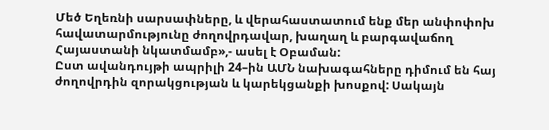Մեծ Եղեռնի սարսափները, և վերահաստատում ենք մեր անփոփոխ հավատարմությունը ժողովրդավար, խաղաղ և բարգավաճող Հայաստանի նկատմամբ»,- ասել է Օբաման:
Ըստ ավանդույթի ապրիլի 24–ին ԱՄՆ նախագահները դիմում են հայ ժողովրդին զորակցության և կարեկցանքի խոսքով: Սակայն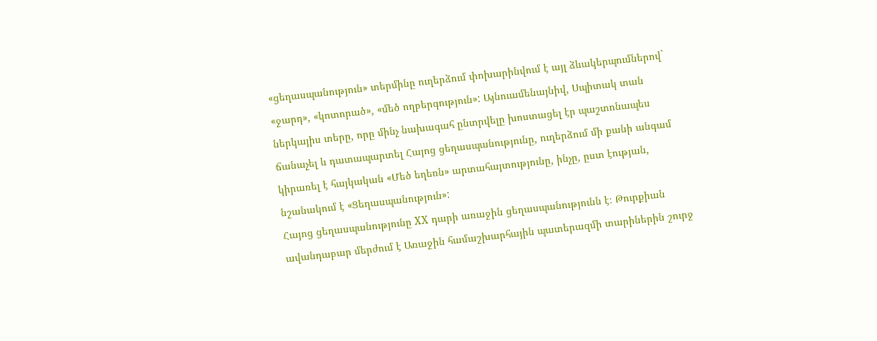«ցեղասպանություն» տերմինը ուղերձում փոխարինվում է այլ ձևակերպումներով` «ջարդ», «կոտորած», «մեծ ողբերգություն»: Այնուամենայնիվ, Սպիտակ տան ներկայիս տերը, որը մինչ նախագահ ընտրվելը խոստացել էր պաշտոնապես ճանաչել և դատապարտել Հայոց ցեղասպանությունը, ուղերձում մի քանի անգամ կիրառել է հայկական «Մեծ եղեռն» արտահայտությունը, ինչը, ըստ էության, նշանակում է «Ցեղասպանություն»:
Հայոց ցեղասպանությունը ХХ դարի առաջին ցեղասպանությունն է։ Թուրքիան ավանդաբար մերժում է Առաջին համաշխարհային պատերազմի տարիներին շուրջ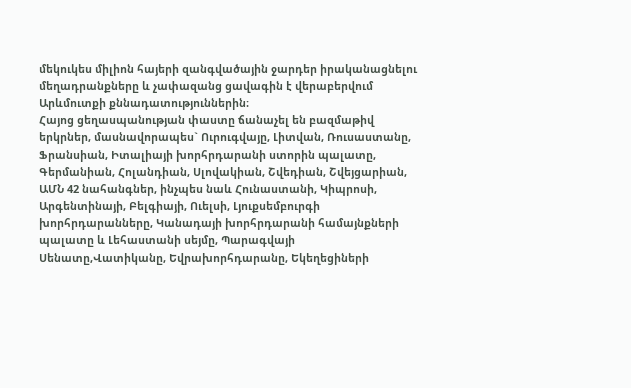մեկուկես միլիոն հայերի զանգվածային ջարդեր իրականացնելու մեղադրանքները և չափազանց ցավագին է վերաբերվում Արևմուտքի քննադատություններին։
Հայոց ցեղասպանության փաստը ճանաչել են բազմաթիվ երկրներ, մասնավորապես` Ուրուգվայը, Լիտվան, Ռուսաստանը, Ֆրանսիան, Իտալիայի խորհրդարանի ստորին պալատը, Գերմանիան, Հոլանդիան, Սլովակիան, Շվեդիան, Շվեյցարիան, ԱՄՆ 42 նահանգներ, ինչպես նաև Հունաստանի, Կիպրոսի, Արգենտինայի, Բելգիայի, Ուելսի, Լյուքսեմբուրգի խորհրդարանները, Կանադայի խորհրդարանի համայնքների պալատը և Լեհաստանի սեյմը, Պարագվայի Սենատը,Վատիկանը, Եվրախորհդարանը, Եկեղեցիների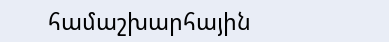համաշխարհային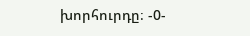խորհուրդը։ -0-